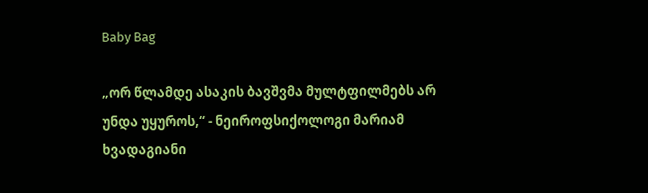Baby Bag

„ორ წლამდე ასაკის ბავშვმა მულტფილმებს არ უნდა უყუროს,“ - ნეიროფსიქოლოგი მარიამ ხვადაგიანი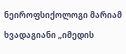ნეიროფსიქოლოგი მარიამ ხვადაგიანი „იმედის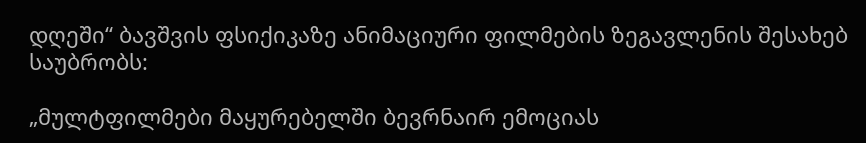დღეში“ ბავშვის ფსიქიკაზე ანიმაციური ფილმების ზეგავლენის შესახებ საუბრობს:

„მულტფილმები მაყურებელში ბევრნაირ ემოციას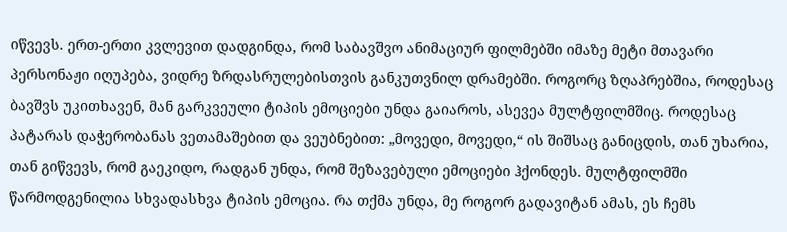იწვევს. ერთ-ერთი კვლევით დადგინდა, რომ საბავშვო ანიმაციურ ფილმებში იმაზე მეტი მთავარი პერსონაჟი იღუპება, ვიდრე ზრდასრულებისთვის განკუთვნილ დრამებში. როგორც ზღაპრებშია, როდესაც ბავშვს უკითხავენ, მან გარკვეული ტიპის ემოციები უნდა გაიაროს, ასევეა მულტფილმშიც. როდესაც პატარას დაჭერობანას ვეთამაშებით და ვეუბნებით: „მოვედი, მოვედი,“ ის შიშსაც განიცდის, თან უხარია, თან გიწვევს, რომ გაეკიდო, რადგან უნდა, რომ შეზავებული ემოციები ჰქონდეს. მულტფილმში წარმოდგენილია სხვადასხვა ტიპის ემოცია. რა თქმა უნდა, მე როგორ გადავიტან ამას, ეს ჩემს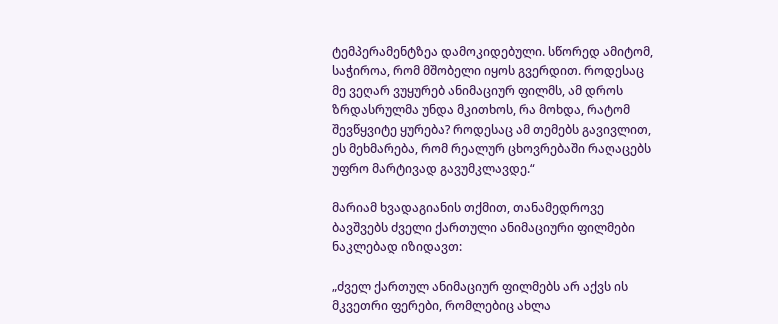ტემპერამენტზეა დამოკიდებული. სწორედ ამიტომ, საჭიროა, რომ მშობელი იყოს გვერდით. როდესაც მე ვეღარ ვუყურებ ანიმაციურ ფილმს, ამ დროს ზრდასრულმა უნდა მკითხოს, რა მოხდა, რატომ შევწყვიტე ყურება? როდესაც ამ თემებს გავივლით, ეს მეხმარება, რომ რეალურ ცხოვრებაში რაღაცებს უფრო მარტივად გავუმკლავდე.“

მარიამ ხვადაგიანის თქმით, თანამედროვე ბავშვებს ძველი ქართული ანიმაციური ფილმები ნაკლებად იზიდავთ:

„ძველ ქართულ ანიმაციურ ფილმებს არ აქვს ის მკვეთრი ფერები, რომლებიც ახლა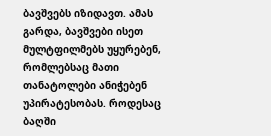ბავშვებს იზიდავთ. ამას გარდა, ბავშვები ისეთ მულტფილმებს უყურებენ, რომლებსაც მათი თანატოლები ანიჭებენ უპირატესობას. როდესაც ბაღში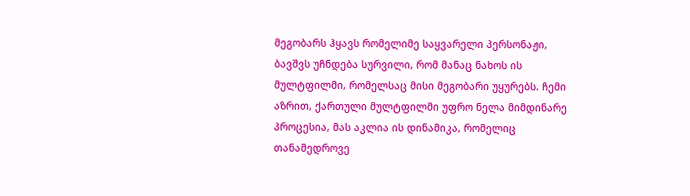მეგობარს ჰყავს რომელიმე საყვარელი პერსონაჟი, ბავშვს უჩნდება სურვილი, რომ მანაც ნახოს ის მულტფილმი, რომელსაც მისი მეგობარი უყურებს. ჩემი აზრით, ქართული მულტფილმი უფრო ნელა მიმდინარე პროცესია, მას აკლია ის დინამიკა, რომელიც თანამედროვე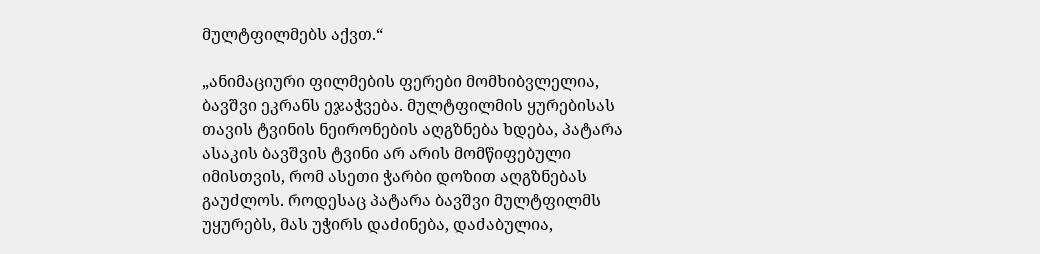მულტფილმებს აქვთ.“

„ანიმაციური ფილმების ფერები მომხიბვლელია, ბავშვი ეკრანს ეჯაჭვება. მულტფილმის ყურებისას თავის ტვინის ნეირონების აღგზნება ხდება, პატარა ასაკის ბავშვის ტვინი არ არის მომწიფებული იმისთვის, რომ ასეთი ჭარბი დოზით აღგზნებას გაუძლოს. როდესაც პატარა ბავშვი მულტფილმს უყურებს, მას უჭირს დაძინება, დაძაბულია,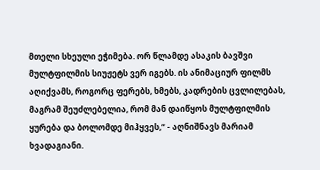მთელი სხეული ეჭიმება. ორ წლამდე ასაკის ბავშვი მულტფილმის სიუჟეტს ვერ იგებს. ის ანიმაციურ ფილმს აღიქვამს, როგორც ფერებს, ხმებს, კადრების ცვლილებას, მაგრამ შეუძლებელია, რომ მან დაიწყოს მულტფილმის ყურება და ბოლომდე მიჰყვეს,“ - აღნიშნავს მარიამ ხვადაგიანი.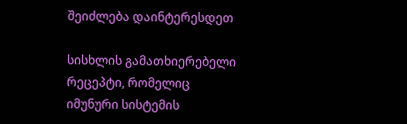შეიძლება დაინტერესდეთ

სისხლის გამათხიერებელი რეცეპტი, რომელიც იმუნური სისტემის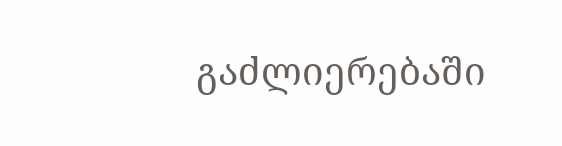გაძლიერებაში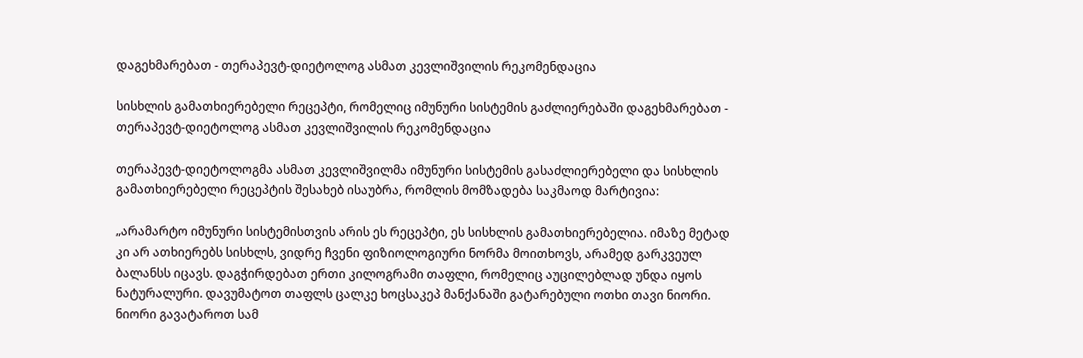დაგეხმარებათ - თერაპევტ-დიეტოლოგ ასმათ კევლიშვილის რეკომენდაცია

სისხლის გამათხიერებელი რეცეპტი, რომელიც იმუნური სისტემის გაძლიერებაში დაგეხმარებათ - თერაპევტ-დიეტოლოგ ასმათ კევლიშვილის რეკომენდაცია

თერაპევტ-დიეტოლოგმა ასმათ კევლიშვილმა იმუნური სისტემის გასაძლიერებელი და სისხლის გამათხიერებელი რეცეპტის შესახებ ისაუბრა, რომლის მომზადება საკმაოდ მარტივია:

„არამარტო იმუნური სისტემისთვის არის ეს რეცეპტი, ეს სისხლის გამათხიერებელია. იმაზე მეტად კი არ ათხიერებს სისხლს, ვიდრე ჩვენი ფიზიოლოგიური ნორმა მოითხოვს, არამედ გარკვეულ ბალანსს იცავს. დაგჭირდებათ ერთი კილოგრამი თაფლი, რომელიც აუცილებლად უნდა იყოს ნატურალური. დავუმატოთ თაფლს ცალკე ხოცსაკეპ მანქანაში გატარებული ოთხი თავი ნიორი. ნიორი გავატაროთ სამ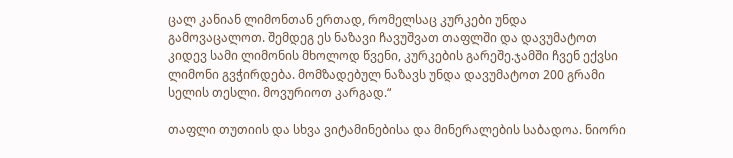ცალ კანიან ლიმონთან ერთად, რომელსაც კურკები უნდა გამოვაცალოთ. შემდეგ ეს ნაზავი ჩავუშვათ თაფლში და დავუმატოთ კიდევ სამი ლიმონის მხოლოდ წვენი, კურკების გარეშე.ჯამში ჩვენ ექვსი ლიმონი გვჭირდება. მომზადებულ ნაზავს უნდა დავუმატოთ 200 გრამი სელის თესლი. მოვურიოთ კარგად.“

თაფლი თუთიის და სხვა ვიტამინებისა და მინერალების საბადოა. ნიორი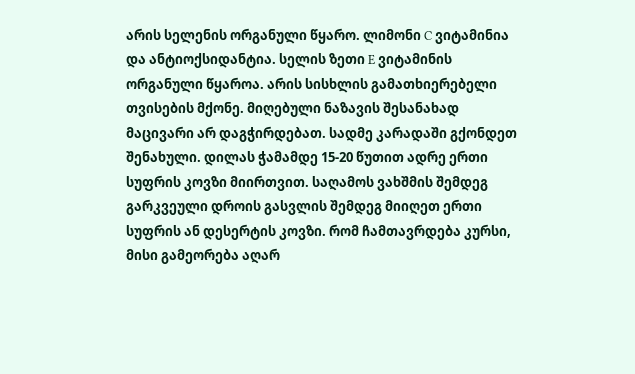არის სელენის ორგანული წყარო. ლიმონი C ვიტამინია და ანტიოქსიდანტია. სელის ზეთი E ვიტამინის ორგანული წყაროა. არის სისხლის გამათხიერებელი თვისების მქონე. მიღებული ნაზავის შესანახად მაცივარი არ დაგჭირდებათ. სადმე კარადაში გქონდეთ შენახული. დილას ჭამამდე 15-20 წუთით ადრე ერთი სუფრის კოვზი მიირთვით. საღამოს ვახშმის შემდეგ გარკვეული დროის გასვლის შემდეგ მიიღეთ ერთი სუფრის ან დესერტის კოვზი. რომ ჩამთავრდება კურსი, მისი გამეორება აღარ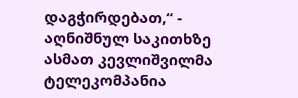დაგჭირდებათ,“ - აღნიშნულ საკითხზე ასმათ კევლიშვილმა ტელეკომპანია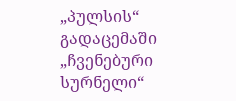„პულსის“ გადაცემაში „ჩვენებური სურნელი“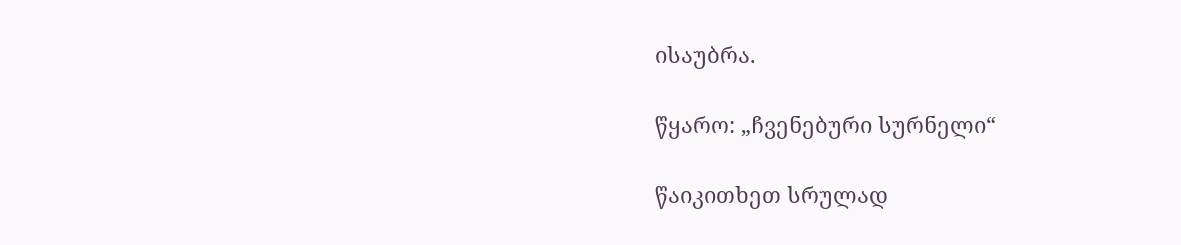ისაუბრა.

წყარო: „ჩვენებური სურნელი“

წაიკითხეთ სრულად